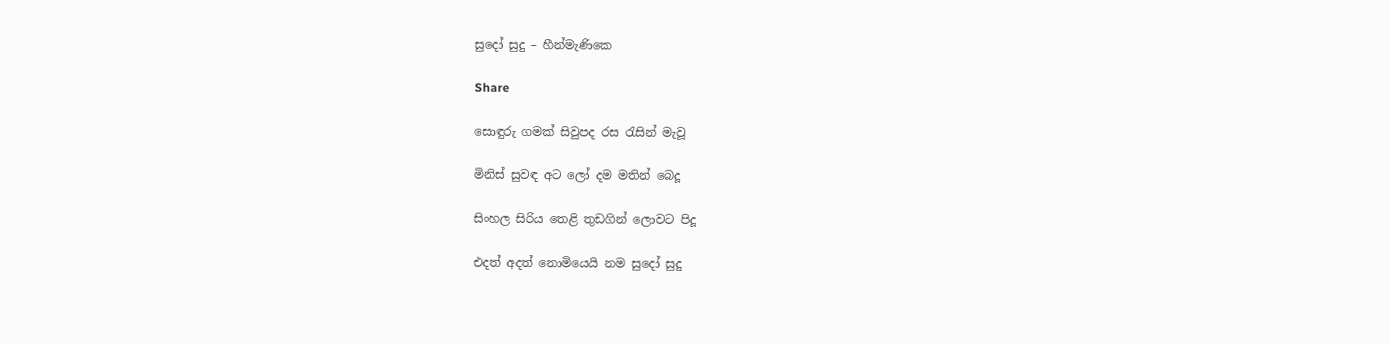සුදෝ සුදු – හීන්මැණිකෙ

Share

සොඳුරු ගමක් සිවුපද රස රැසින් මැවූ

මිනිස් සුවඳ අට ලෝ දම මතින් බෙදූ

සිංහල සිරිය තෙළි තුඩගින් ලොවට පිදූ

එදත් අදත් නොමියෙයි නම සුදෝ සුදු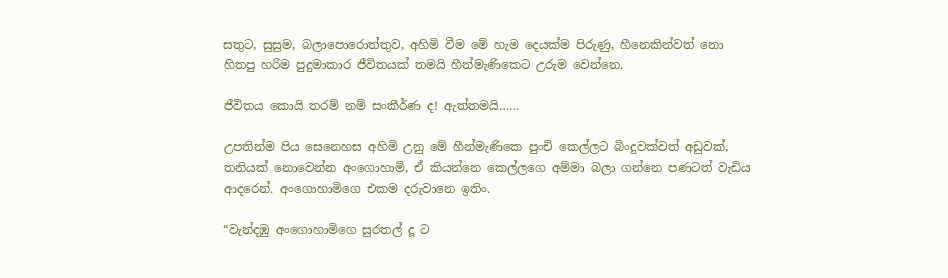සතුට, සුසුම, බලාපොරොත්තුව, අහිමි වීම මේ හැම දෙයක්ම පිරුණු, හීනෙකින්වත් නො හිතපු හරිම පුදුමාකාර ජීවිතයක් තමයි හීන්මැණිකෙට උරුම වෙන්නෙ.

ජීවිතය කොයි තරම් නම් සංකීර්ණ ද! ඇත්තමයි……

උපතින්ම පිය සෙනෙහස අහිමි උනු මේ හීන්මැණිකෙ පුංචි කෙල්ලට බිංදුවක්වත් අඩුවක්, තනියක් නොවෙන්න අංගොහාමි, ඒ කියන්නෙ කෙල්ලගෙ අම්මා බලා ගන්නෙ පණටත් වැඩිය ආදරෙන්. අංගොහාමිගෙ එකම දරුවානෙ ඉතිං.

“වැන්දඹු අංගොහාමිගෙ සුරතල් දූ ට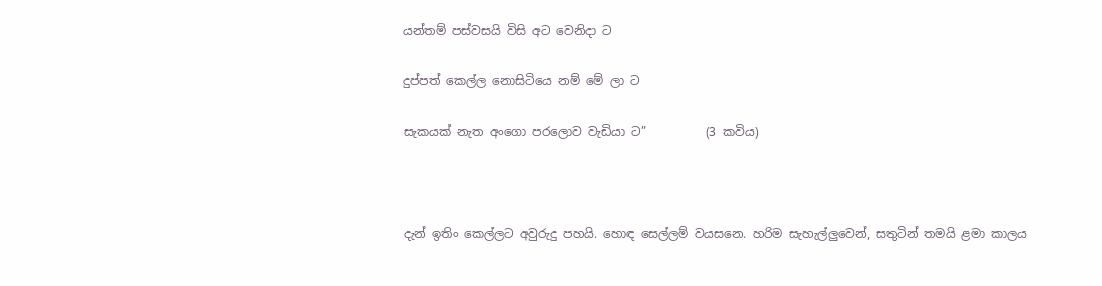යන්තම් පස්වසයි විසි අට වෙනිදා ට

දුප්පත් කෙල්ල නොසිටියෙ නම් මේ ලා ට

සැකයක් නැත අංගො පරලොව වැඩියා ට”          (3 කවිය)



දැන් ඉතිං කෙල්ලට අවුරුදු පහයි. හොඳ සෙල්ලම් වයසනෙ. හරිම සැහැල්ලුවෙන්, සතුටින් තමයි ළමා කාලය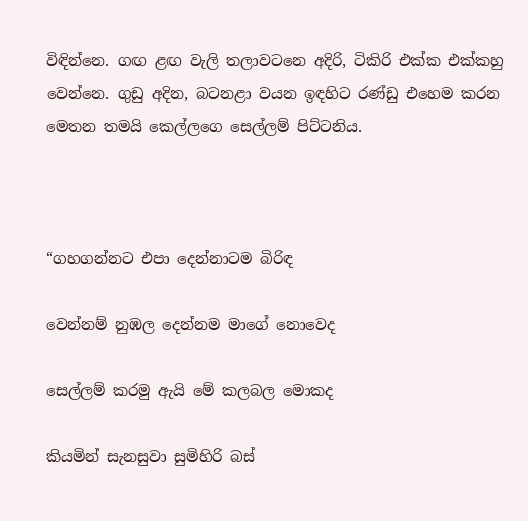විඳින්නෙ. ගඟ ළඟ වැලි තලාවටනෙ අදිරි, ටිකිරි එක්ක එක්කහු වෙන්නෙ. ගුඩු අදින, බටනළා වයන ඉඳහිට රණ්ඩු එහෙම කරන මෙතන තමයි කෙල්ලගෙ සෙල්ලම් පිට්ටනිය.



“ගහගන්නට එපා දෙන්නාටම බිරිඳ

වෙන්නම් නුඹල දෙන්නම මාගේ නොවෙද

සෙල්ලම් කරමු ඇයි මේ කලබල මොකද

කියමින් සැනසුවා සුමිහිරි බස්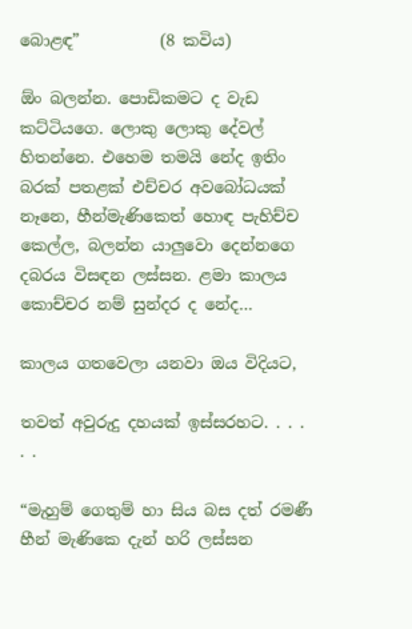බොළඳ”          (8 කවිය)

ඕං බලන්න. පොඩිකමට ද වැඩ කට්ටියගෙ. ලොකු ලොකු දේවල් හිතන්නෙ. එහෙම තමයි නේද ඉතිං බරක් පතළක් එච්චර අවබෝධයක් නෑනෙ, හීන්මැණිකෙත් හොඳ පැහිච්ච කෙල්ල, බලන්න යාලුවො දෙන්නගෙ දබරය විසඳන ලස්සන. ළමා කාලය කොච්චර නම් සුන්දර ද නේද…

කාලය ගතවෙලා යනවා ඔය විදියට,

තවත් අවුරුදු දහයක් ඉස්සරහට. . . . . .

“මැහුම් ගෙතුම් හා සිය බස දත් රමණී
හීන් මැණිකෙ දැන් හරි ලස්සන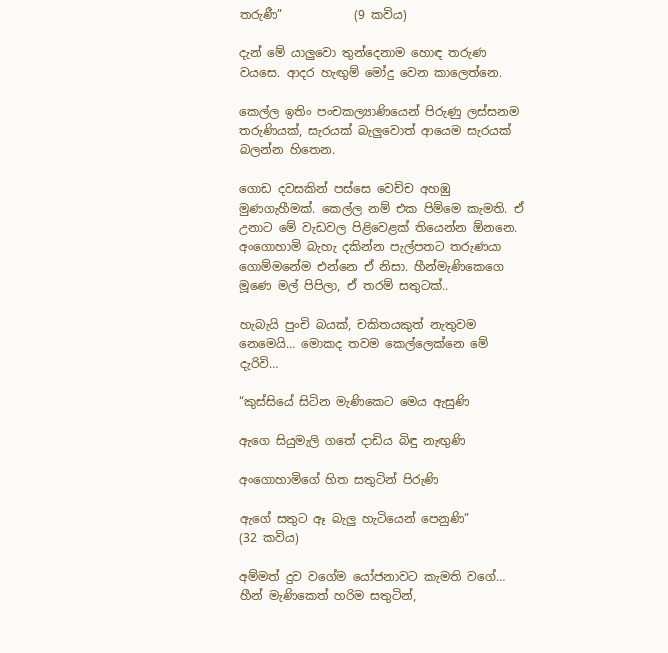තරුණී”            (9 කවිය)

දැන් මේ යාලුවො තුන්දෙනාම හොඳ තරුණ වයසෙ. ආදර හැඟුම් මෝදු වෙන කාලෙත්නෙ.

කෙල්ල ඉතිං පංචකල්‍යාණියෙන් පිරුණු ලස්සනම තරුණියක්, සැරයක් බැලුවොත් ආයෙම සැරයක් බලන්න හිතෙන.

ගොඩ දවසකින් පස්සෙ වෙච්ච අහඹු මුණගැහීමක්. කෙල්ල නම් එක පිම්මෙ කැමති. ඒ උනාට මේ වැඩවල පිළිවෙළක් තියෙන්න ඕනනෙ. අංගොහාමි බැහැ දකින්න පැල්පතට තරුණයා ගොම්මනේම එන්නෙ ඒ නිසා. හීන්මැණිකෙගෙ මූණෙ මල් පිපිලා, ඒ තරම් සතුටක්..

හැබැයි පුංචි බයක්, චකිතයකුත් නැතුවම නෙමෙයි… මොකද තවම කෙල්ලෙක්නෙ මේ දැරිවි…

“කුස්සියේ සිටින මැණිකෙට මෙය ඇසුණි

ඇගෙ සියුමැලි ගතේ දාඩිය බිඳු නැඟුණි

අංගොහාමිගේ හිත සතුටින් පිරුණි

ඇගේ සතුට ඈ බැලු හැටියෙන් පෙනුණි”         (32 කවිය)

අම්මත් දුව වගේම යෝජනාවට කැමති වගේ… හීන් මැණිකෙත් හරිම සතුටින්,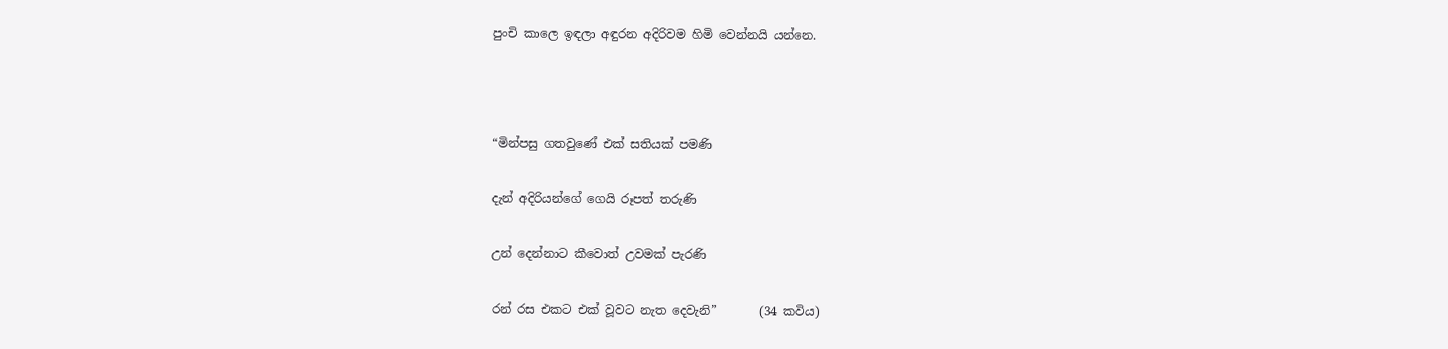පුංචි කාලෙ ඉඳලා අඳුරන අදිරිවම හිමි වෙන්නයි යන්නෙ.



“මින්පසු ගතවුණේ එක් සතියක් පමණි

දැන් අදිරියන්ගේ ගෙයි රූපත් තරුණි

උන් දෙන්නාට කීවොත් උවමක් පැරණි

රන් රස එකට එක් වූවට නැත දෙවැනි”       (34 කවිය)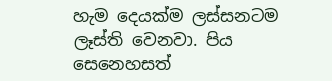හැම දෙයක්ම ලස්සනටම ලෑස්ති වෙනවා. පිය සෙනෙහසත්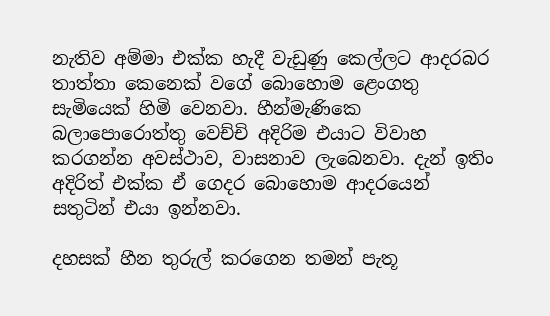නැතිව අම්මා එක්ක හැදී වැඩුණු කෙල්ලට ආදරබර තාත්තා කෙනෙක් වගේ බොහොම ළෙංගතු සැමියෙක් හිමි වෙනවා. හීන්මැණිකෙ බලාපොරොත්තු වෙච්චි අදිරිම එයාට විවාහ කරගන්න අවස්ථාව, වාසනාව ලැබෙනවා. දැන් ඉතිං අදිරිත් එක්ක ඒ ගෙදර බොහොම ආදරයෙන් සතුටින් එයා ඉන්නවා.

දහසක් හීන තුරුල් කරගෙන තමන් පැතූ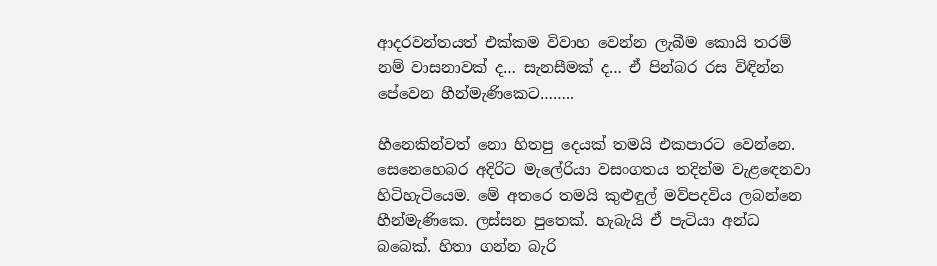ආදරවන්තයත් එක්කම විවාහ වෙන්න ලැබීම කොයි තරම් නම් වාසනාවක් ද… සැනසීමක් ද… ඒ පින්බර රස විඳින්න පේවෙන හීන්මැණිකෙට……..

හීනෙකින්වත් නො හිතපු දෙයක් තමයි එකපාරට වෙන්නෙ. සෙනෙහෙබර අදිරිට මැලේරියා වසංගතය තදින්ම වැළඳෙනවා හිටිහැටියෙම. මේ අතරෙ තමයි කුළුඳුල් මව්පදවිය ලබන්නෙ හීන්මැණිකෙ. ලස්සන පුතෙක්. හැබැයි ඒ පැටියා අන්ධ බබෙක්. හිතා ගන්න බැරි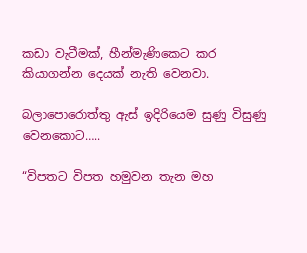කඩා වැටීමක්, හීන්මැණිකෙට කර කියාගන්න දෙයක් නැති වෙනවා.

බලාපොරොත්තු ඇස් ඉදිරියෙම සුණු විසුණු වෙනකොට…..

“විපතට විපත හමුවන තැන මහ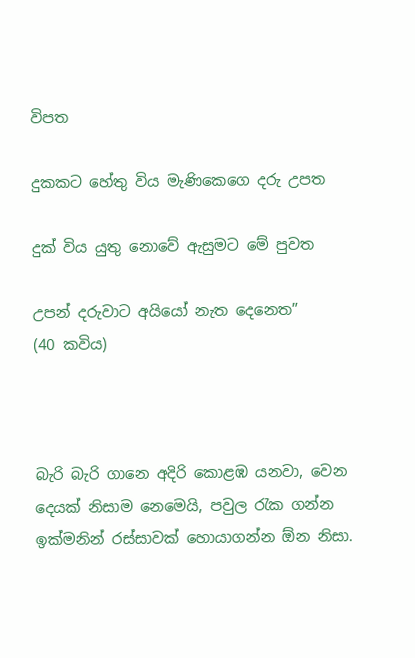විපත

දුකකට හේතු විය මැණිකෙගෙ දරු උපත

දුක් විය යුතු නොවේ ඇසුමට මේ පුවත

උපන් දරුවාට අයියෝ නැත දෙනෙත”          (40 කවිය)



බැරි බැරි ගානෙ අදිරි කොළඹ යනවා, වෙන දෙයක් නිසාම නෙමෙයි, පවුල රැක ගන්න ඉක්මනින් රස්සාවක් හොයාගන්න ඕන නිසා.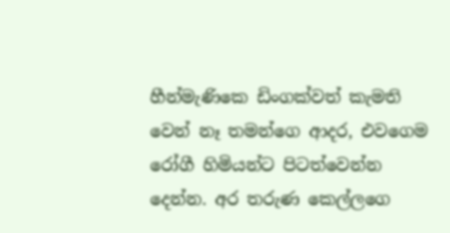හීන්මැණිකෙ ඩිංගක්වත් කැමති වෙන් නෑ තමන්ගෙ ආදර, එවගෙම රෝගී හිමියන්ට පිටත්වෙන්න දෙන්න. අර තරුණ කෙල්ලගෙ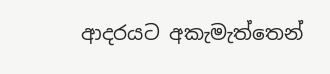ආදරයට අකැමැත්තෙන්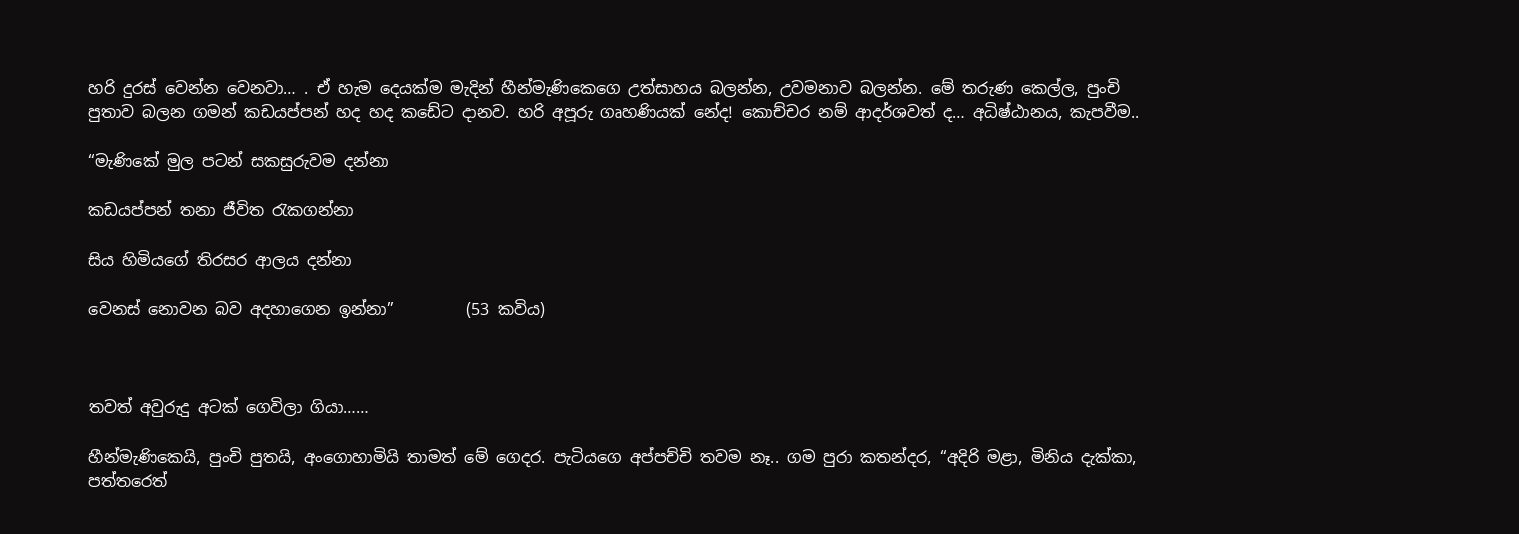හරි දුරස් වෙන්න වෙනවා… . ඒ හැම දෙයක්ම මැදින් හීන්මැණිකෙගෙ උත්සාහය බලන්න, උවමනාව බලන්න. මේ තරුණ කෙල්ල, පුංචි පුතාව බලන ගමන් කඩයප්පන් හද හද කඩේට දානව. හරි අපූරු ගෘහණියක් නේද! කොච්චර නම් ආදර්ශවත් ද… අධිෂ්ඨානය, කැපවීම..

“මැණිකේ මුල පටන් සකසුරුවම දන්නා

කඩයප්පන් තනා ජීවිත රැකගන්නා

සිය හිමියගේ තිරසර ආලය දන්නා

වෙනස් නොවන බව අදහාගෙන ඉන්නා”         (53 කවිය)



තවත් අවුරුදු අටක් ගෙවිලා ගියා……

හීන්මැණිකෙයි, පුංචි පුතයි, අංගොහාමියි තාමත් මේ ගෙදර. පැටියගෙ අප්පච්චි තවම නෑ.. ගම පුරා කතන්දර, “අදිරි මළා, මිනිය දැක්කා, පත්තරෙත්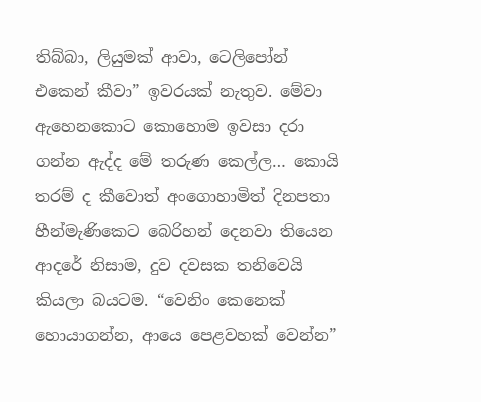තිබ්බා, ලියුමක් ආවා, ටෙලිපෝන් එකෙන් කීවා” ඉවරයක් නැතුව. මේවා ඇහෙනකොට කොහොම ඉවසා දරා ගන්න ඇද්ද මේ තරුණ කෙල්ල… කොයි තරම් ද කීවොත් අංගොහාමිත් දිනපතා හීන්මැණිකෙට බෙරිහන් දෙනවා තියෙන ආදරේ නිසාම, දුව දවසක තනිවෙයි කියලා බයටම. “වෙනිං කෙනෙක් හොයාගන්න, ආයෙ පෙළවහක් වෙන්න”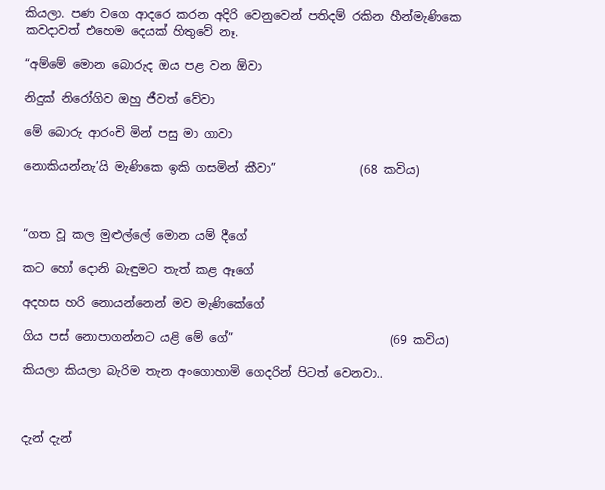කියලා. පණ වගෙ ආදරෙ කරන අදිරි වෙනුවෙන් පතිදම් රකින හීන්මැණිකෙ කවදාවත් එහෙම දෙයක් හිතුවේ නෑ.

“අම්මේ මොන බොරුද ඔය පළ වන ඕවා

නිදුක් නිරෝගිව ඔහු ජීවත් වේවා

මේ බොරු ආරංචි මින් පසු මා ගාවා

නොකියන්නැ’යි මැණිකෙ ඉකි ගසමින් කීවා”              (68 කවිය)



“ගත වූ කල මුළුල්ලේ මොන යම් දීගේ

කට හෝ දොනි බැඳුමට තැත් කළ ඈගේ

අදහස හරි නොයන්නෙන් මව මැණිකේගේ

ගිය පස් නොපාගන්නට යළි මේ ගේ”                          (69 කවිය)

කියලා කියලා බැරිම තැන අංගොහාමි ගෙදරින් පිටත් වෙනවා..



දැන් දැන්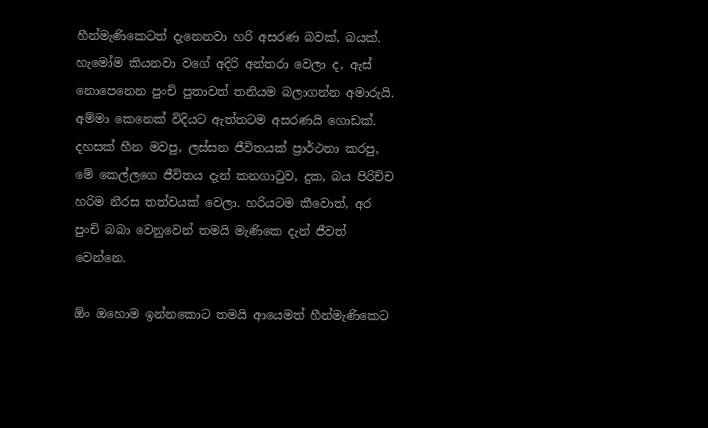හීන්මැණිකෙටත් දැනෙනවා හරි අසරණ බවක්, බයක්. හැමෝම කියනවා වගේ අදිරි අන්තරා වෙලා ද, ඇස් නොපෙනෙන පුංචි පුතාවත් තනියම බලාගන්න අමාරුයි. අම්මා කෙනෙක් විදියට ඇත්තටම අසරණයි ගොඩක්. දහසක් හීන මවපු, ලස්සන ජීවිතයක් ප්‍රාර්ථනා කරපු, මේ කෙල්ලගෙ ජීවිතය දැන් කනගාටුව, දුක, බය පිරිච්ච හරිම නීරස තත්වයක් වෙලා. හරියටම කීවොත්, අර පුංචි බබා වෙනුවෙන් තමයි මැණිකෙ දැන් ජීවත් වෙන්නෙ.

ඕං ඔහොම ඉන්නකොට තමයි ආයෙමත් හීන්මැණිකෙට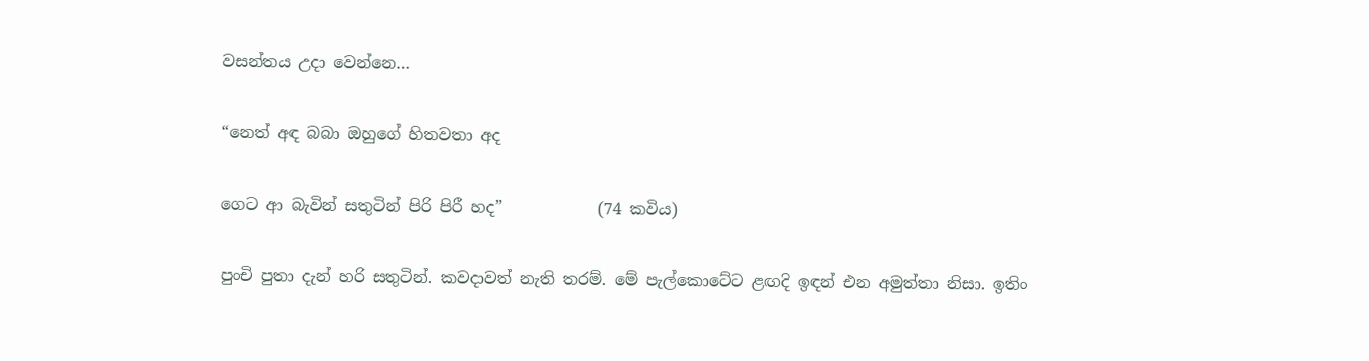වසන්තය උදා වෙන්නෙ…

“නෙත් අඳ බබා ඔහුගේ හිතවතා අද

ගෙට ආ බැවින් සතුටින් පිරි පිරී හද”            (74 කවිය)

පුංචි පුතා දැන් හරි සතුටින්. කවදාවත් නැති තරම්. මේ පැල්කොටේට ළඟදි ඉඳන් එන අමුත්තා නිසා. ඉතිං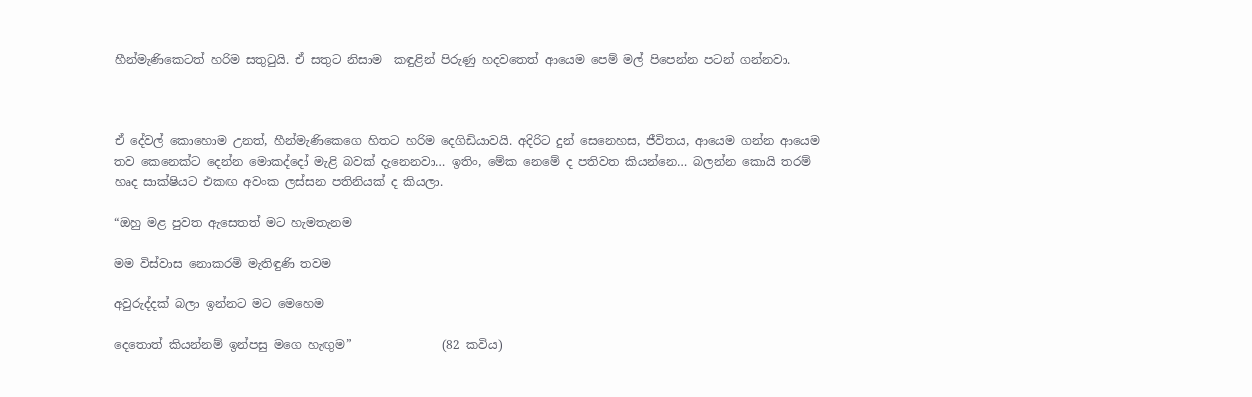හීන්මැණිකෙටත් හරිම සතුටුයි. ඒ සතුට නිසාම  කඳුළින් පිරුණු හදවතෙත් ආයෙම පෙම් මල් පිපෙන්න පටන් ගන්නවා.



ඒ දේවල් කොහොම උනත්, හීන්මැණිකෙගෙ හිතට හරිම දෙගිඩියාවයි. අදිරිට දුන් සෙනෙහස, ජීවිතය, ආයෙම ගන්න ආයෙම තව කෙනෙක්ට දෙන්න මොකද්දෝ මැළි බවක් දැනෙනවා… ඉතිං, මේක නෙමේ ද පතිවත කියන්නෙ… බලන්න කොයි තරම් හෘද සාක්ෂියට එකඟ අවංක ලස්සන පතිනියක් ද කියලා.

“ඔහු මළ පුවත ඇසෙතත් මට හැමතැනම

මම විස්වාස නොකරමි මැතිඳුණි තවම

අවුරුද්දක් බලා ඉන්නට මට මෙහෙම

දෙතොත් කියන්නම් ඉන්පසු මගෙ හැඟුම”               (82 කවිය)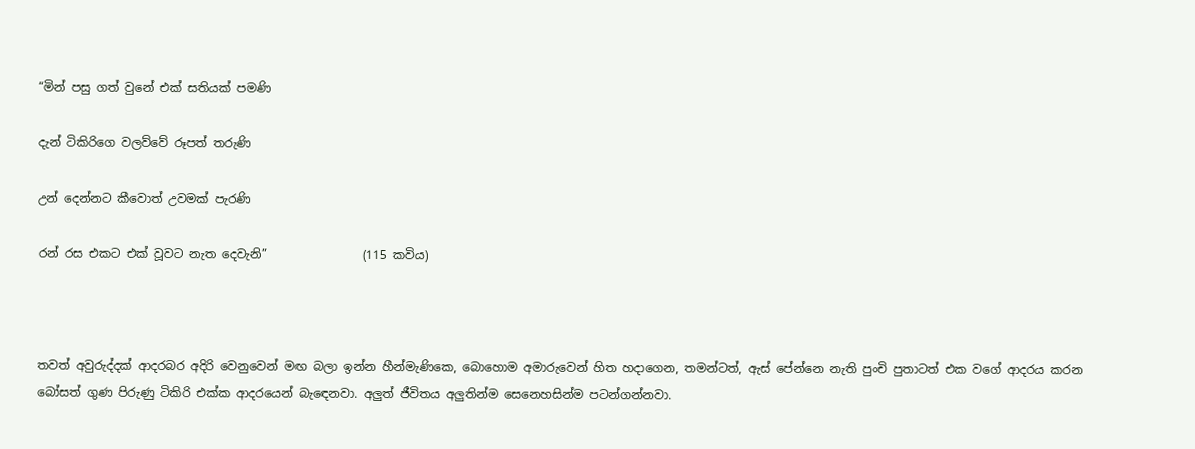“මින් පසු ගත් වුනේ එක් සතියක් පමණි

දැන් ටිකිරිගෙ වලව්වේ රූපත් තරුණි

උන් දෙන්නට කීවොත් උවමක් පැරණි

රන් රස එකට එක් වූවට නැත දෙවැනි”                (115 කවිය)



තවත් අවුරුද්දක් ආදරබර අදිරි වෙනුවෙන් මඟ බලා ඉන්න හීන්මැණිකෙ, බොහොම අමාරුවෙන් හිත හදාගෙන, තමන්ටත්, ඇස් පේන්නෙ නැති පුංචි පුතාටත් එක වගේ ආදරය කරන බෝසත් ගුණ පිරුණු ටිකිරි එක්ක ආදරයෙන් බැඳෙනවා. අලුත් ජීවිතය අලුතින්ම සෙනෙහසින්ම පටන්ගන්නවා.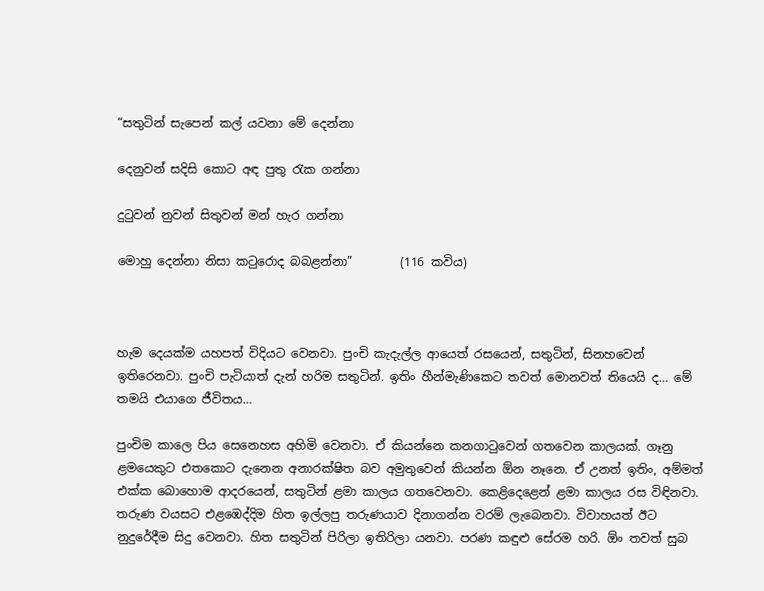“සතුටින් සැපෙන් කල් යවනා මේ දෙන්නා

දෙනුවන් සදිසි කොට අඳ පුතු රැක ගන්නා

දුටුවන් නුවන් සිතුවන් මන් හැර ගන්නා

මොහු දෙන්නා නිසා කටුරොද බබළන්නා”        (116 කවිය)



හැම දෙයක්ම යහපත් විදියට වෙනවා. පුංචි කැදැල්ල ආයෙත් රසයෙන්, සතුටින්, සිනහවෙන් ඉතිරෙනවා. පුංචි පැටියාත් දැන් හරිම සතුටින්. ඉතිං හීන්මැණිකෙට තවත් මොනවත් තියෙයි ද… මේ තමයි එයාගෙ ජීවිතය…

පුංචිම කාලෙ පිය සෙනෙහස අහිමි වෙනවා. ඒ කියන්නෙ කනගාටුවෙන් ගතවෙන කාලයක්. ගෑනු ළමයෙකුට එතකොට දැනෙන අනාරක්ෂිත බව අමුතුවෙන් කියන්න ඕන නෑනෙ. ඒ උනත් ඉතිං, අම්මත් එක්ක බොහොම ආදරයෙන්, සතුටින් ළමා කාලය ගතවෙනවා. කෙළිදෙළෙන් ළමා කාලය රස විඳිනවා. තරුණ වයසට එළඹෙද්දිම හිත ඉල්ලපු තරුණයාව දිනාගන්න වරම් ලැබෙනවා. විවාහයත් ඊට නුදුරේදීම සිදු වෙනවා. හිත සතුටින් පිරිලා ඉතිරිලා යනවා. පරණ කඳුළු සේරම හරි. ඕං තවත් සුබ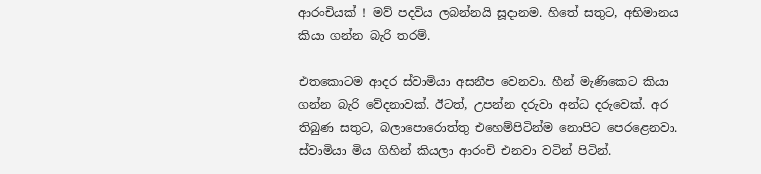ආරංචියක් ! මව් පදවිය ලබන්නයි සූදානම. හිතේ සතුට, අභිමානය කියා ගන්න බැරි තරම්.

එතකොටම ආදර ස්වාමියා අසනීප වෙනවා. හීන් මැණිකෙට කියා ගන්න බැරි වේදනාවක්. ඊටත්, උපන්න දරුවා අන්ධ දරුවෙක්. අර තිබුණ සතුට, බලාපොරොත්තු එහෙම්පිටින්ම නොපිට පෙරළෙනවා. ස්වාමියා මිය ගිහින් කියලා ආරංචි එනවා වටින් පිටින්.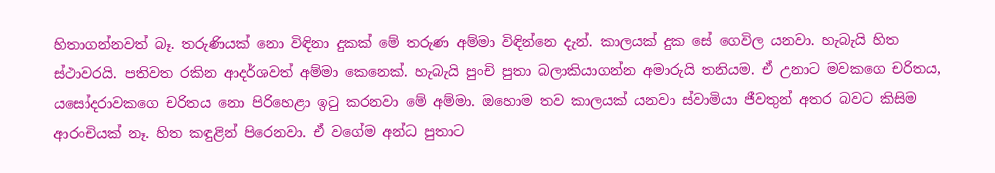හිතාගන්නවත් බෑ. තරුණියක් නො විඳිනා දුකක් මේ තරුණ අම්මා විඳින්නෙ දැන්. කාලයක් දුක සේ ගෙවිල යනවා. හැබැයි හිත ස්ථාවරයි. පතිවත රකින ආදර්ශවත් අම්මා කෙනෙක්. හැබැයි පුංචි පුතා බලාකියාගන්න අමාරුයි තනියම. ඒ උනාට මවකගෙ චරිතය, යසෝදරාවකගෙ චරිතය නො පිරිහෙළා ඉටු කරනවා මේ අම්මා. ඔහොම තව කාලයක් යනවා ස්වාමියා ජීවතුන් අතර බවට කිසිම ආරංචියක් නෑ. හිත කඳුළින් පිරෙනවා. ඒ වගේම අන්ධ පුතාට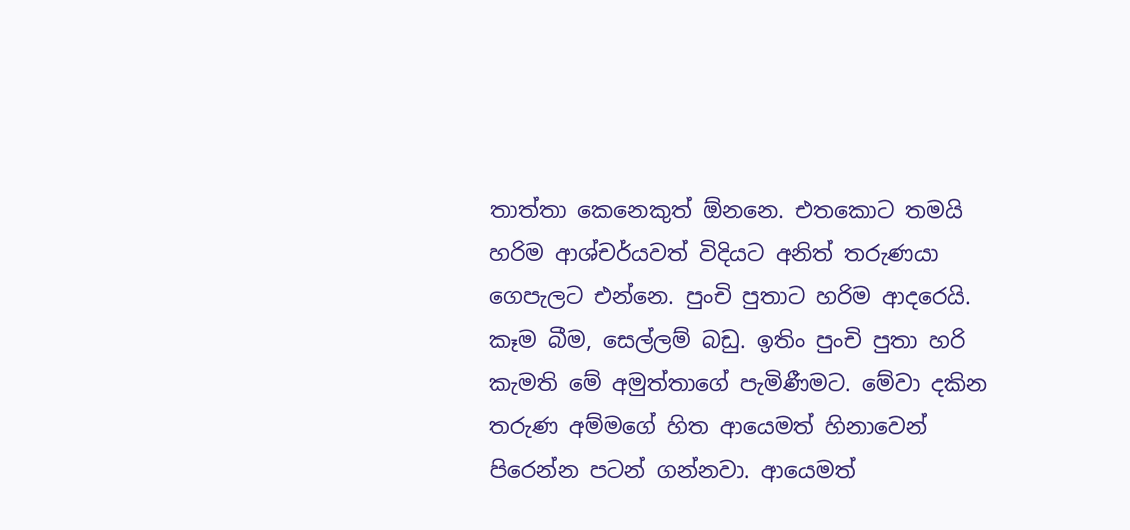තාත්තා කෙනෙකුත් ඕනනෙ. එතකොට තමයි හරිම ආශ්චර්යවත් විදියට අනිත් තරුණයා ගෙපැලට එන්නෙ. පුංචි පුතාට හරිම ආදරෙයි. කෑම බීම, සෙල්ලම් බඩු. ඉතිං පුංචි පුතා හරි කැමති මේ අමුත්තාගේ පැමිණීමට. මේවා දකින තරුණ අම්මගේ හිත ආයෙමත් හිනාවෙන් පිරෙන්න පටන් ගන්නවා. ආයෙමත්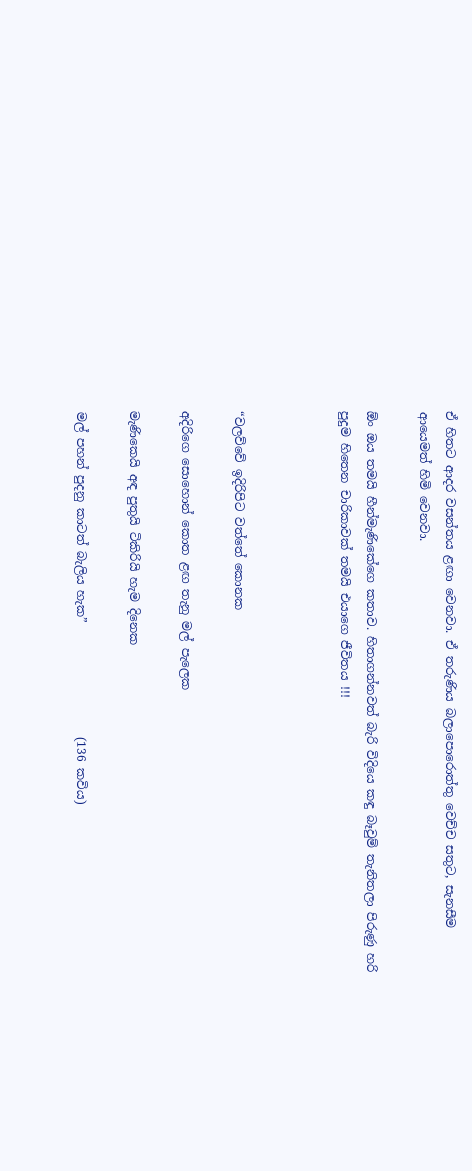ඒ හිතට ආදර වසන්තය ළඟා වෙනවා. ඒ තරුණිය බලාපොරොත්තු වෙච්ච සතුට, සැනසීම ආයෙමත් හිමි වෙනවා.

ඕං ඔය තමයි හීන්මැණිකේගෙ කතාව. හිතාගන්නවත් බැරි විදියෙ කඳු බෑවුම් තැනිතලා පිරුණු හරි පුදුම හිතෙන චාරිකාවක් තමයි එයාගෙ ජීවිතය !!!



“වලව්වේ ඉදිරිපිට වත්තේ කොනක

අදිරිගෙ සොහොන් කොත ළඟ තැනු මල් පැලෙක

මැණිකෙයි අඳ පුතුයි ටිකිරියි හැම දිනෙක

මල් පහන් පුදනු කාටත් බැලිය හැක”                   (136 කවිය)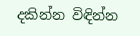දකින්න විඳින්න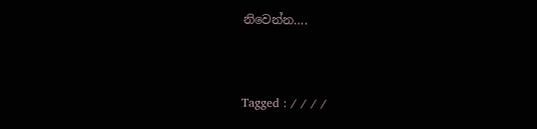නිවෙන්න….


Tagged : / / / /